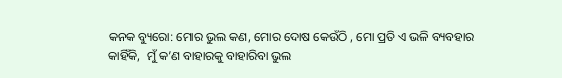କନକ ବ୍ୟୁରୋ: ମୋର ଭୁଲ କଣ, ମୋର ଦୋଷ କେଉଁଠି , ମୋ ପ୍ରତି ଏ ଭଳି ବ୍ୟବହାର କାହିଁକି,  ମୁଁ କ’ଣ ବାହାରକୁ ବାହାରିବା ଭୁଲ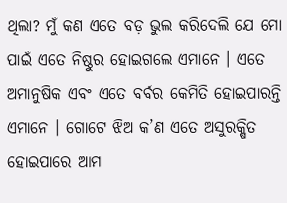ଥିଲା? ମୁଁ କଣ ଏତେ ବଡ଼ ଭୁଲ କରିଦେଲି ଯେ ମୋ ପାଇଁ ଏତେ ନିଷ୍ଠୁର ହୋଇଗଲେ ଏମାନେ । ଏତେ ଅମାନୁଷିକ ଏବଂ ଏତେ ବର୍ବର କେମିତି ହୋଇପାରନ୍ତି ଏମାନେ । ଗୋଟେ ଝିଅ କ’ଣ ଏତେ ଅସୁରକ୍ଷିତ ହୋଇପାରେ ଆମ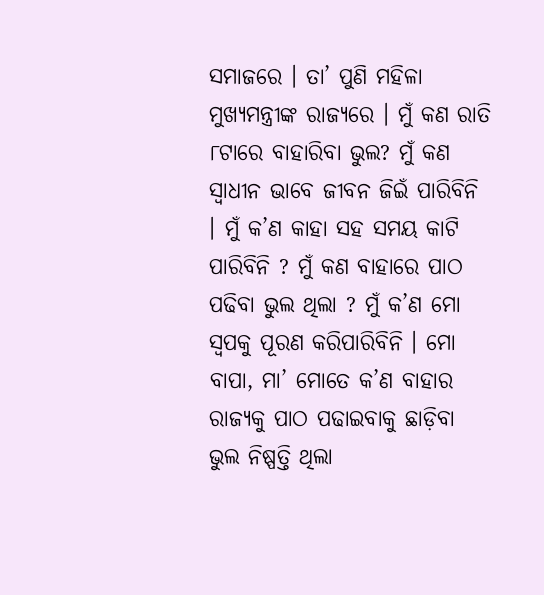ସମାଜରେ । ତା’ ପୁଣି ମହିଳା ମୁଖ୍ୟମନ୍ତ୍ରୀଙ୍କ ରାଜ୍ୟରେ । ମୁଁ କଣ ରାତି ୮ଟାରେ ବାହାରିବା ଭୁଲ? ମୁଁ କଣ ସ୍ବାଧୀନ ଭାବେ ଜୀବନ ଜିଇଁ ପାରିବିନି । ମୁଁ କ’ଣ କାହା ସହ ସମୟ କାଟି ପାରିବିନି ? ମୁଁ କଣ ବାହାରେ ପାଠ ପଢିବା ଭୁଲ ଥିଲା ? ମୁଁ କ’ଣ ମୋ ସ୍ବପକୁ ପୂରଣ କରିପାରିବିନି । ମୋ ବାପା, ମା’ ମୋତେ କ’ଣ ବାହାର ରାଜ୍ୟକୁ ପାଠ ପଢାଇବାକୁ ଛାଡ଼ିବା ଭୁଲ ନିଷ୍ପତ୍ତି ଥିଲା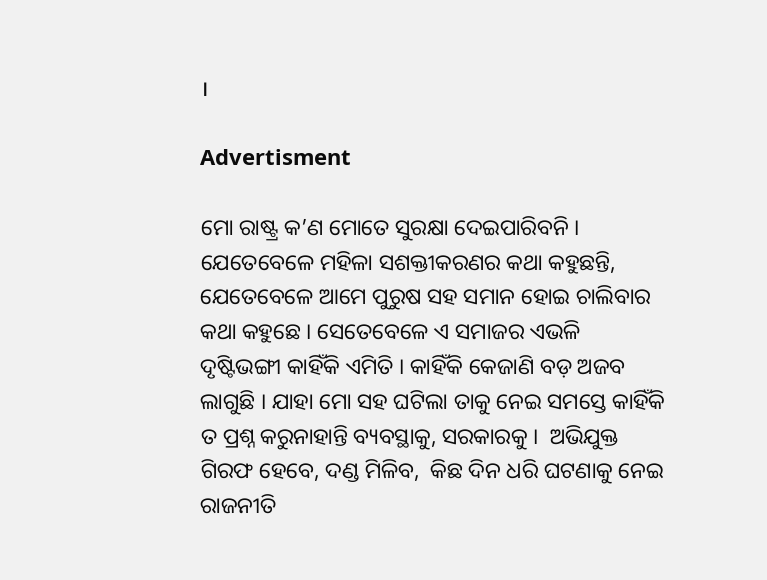।

Advertisment

ମୋ ରାଷ୍ଟ୍ର କ’ଣ ମୋତେ ସୁରକ୍ଷା ଦେଇପାରିବନି । ଯେତେବେଳେ ମହିଳା ସଶକ୍ତୀକରଣର କଥା କହୁଛନ୍ତି, ଯେତେବେଳେ ଆମେ ପୁରୁଷ ସହ ସମାନ ହୋଇ ଚାଲିବାର କଥା କହୁଛେ । ସେତେବେଳେ ଏ ସମାଜର ଏଭଳି ଦୃଷ୍ଟିଭଙ୍ଗୀ କାହିଁକି ଏମିତି । କାହିଁକି କେଜାଣି ବଡ଼ ଅଜବ ଲାଗୁଛି । ଯାହା ମୋ ସହ ଘଟିଲା ତାକୁ ନେଇ ସମସ୍ତେ କାହିଁକି ତ ପ୍ରଶ୍ନ କରୁନାହାନ୍ତି ବ୍ୟବସ୍ଥାକୁ, ସରକାରକୁ ।  ଅଭିଯୁକ୍ତ ଗିରଫ ହେବେ, ଦଣ୍ଡ ମିଳିବ,  କିଛ ଦିନ ଧରି ଘଟଣାକୁ ନେଇ ରାଜନୀତି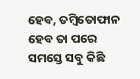ହେବ, ତମ୍ବିତୋଫାନ ହେବ ତା ପରେ ସମସ୍ତେ ସବୁ କିଛି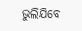ଭୁଲିଯିବେ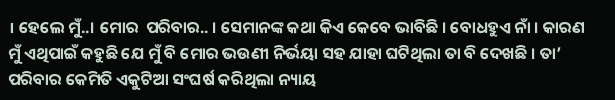। ହେଲେ ମୁଁ..। ମୋର  ପରିବାର.. । ସେମାନଙ୍କ କଥା କିଏ କେବେ ଭାବିଛି । ବୋଧହୁଏ ନାଁ । କାରଣ ମୁଁ ଏଥିପାଇଁ କହୁଛି ଯେ ମୁଁ ବି ମୋର ଭଉଣୀ ନିର୍ଭୟା ସହ ଯାହା ଘଟିଥିଲା ତା ବି ଦେଖଛି । ତା’ ପରିବାର କେମିତି ଏକୁଟିଆ ସଂଘର୍ଷ କରିଥିଲା ନ୍ୟାୟ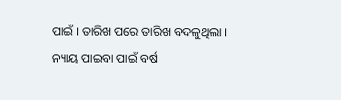ପାଇଁ । ତାରିଖ ପରେ ତାରିଖ ବଦଳୁଥିଲା । ନ୍ୟାୟ ପାଇବା ପାଇଁ ବର୍ଷ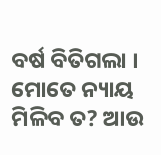ବର୍ଷ ବିତିଗଲା । ମୋତେ ନ୍ୟାୟ ମିଳିବ ତ? ଆଉ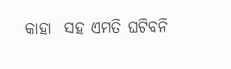କାହା  ସହ ଏମତି ଘଟିବନି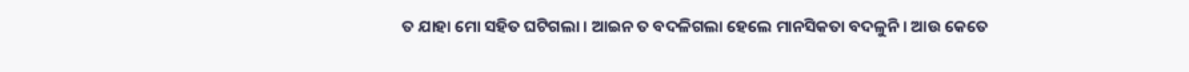ତ ଯାହା ମୋ ସହିତ ଘଟିଗଲା । ଆଇନ ତ ବଦଳିଗଲା ହେଲେ ମାନସିକତା ବଦଳୁନି । ଆଉ କେତେ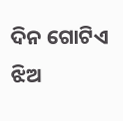ଦିନ ଗୋଟିଏ ଝିଅ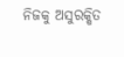ନିଜକୁ ଅସୁରକ୍ଷିତ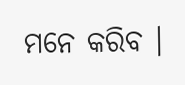ମନେ କରିବ ।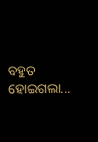ବହୁତ ହୋଇଗଲା...